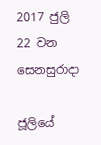2017 ජුලි 22 වන සෙනසුරාදා

ජූලියේ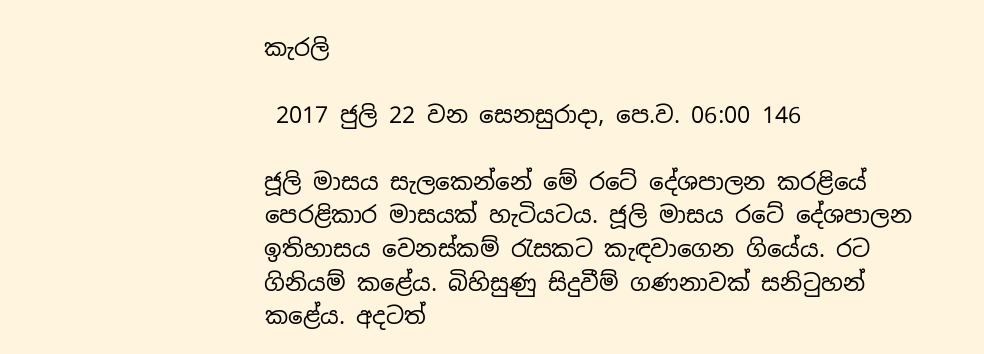කැරලි

 2017 ජුලි 22 වන සෙනසුරාදා, පෙ.ව. 06:00 146

ජූලි මාසය සැලකෙන්නේ මේ රටේ දේශපාලන කරළියේ පෙරළිකාර මාසයක් හැටියටය. ජූලි මාසය රටේ දේශපාලන ඉතිහාසය වෙනස්කම් රැසකට කැඳවාගෙන ගියේය. රට ගිනියම් කළේය. බිහිසුණු සිදුවීම් ගණනාවක් සනිටුහන් කළේය. අදටත්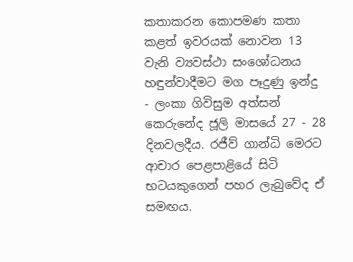කතාකරන කොපමණ කතා කළත් ඉවරයක් නොවන 13 වැනි ව්‍යවස්ථා සංශෝධනය හඳුන්වාදීමට මග පෑදුණු ඉන්දු  - ලංකා ගිවිසුම අත්සන් කෙරුනේද ජූලි මාසයේ 27 - 28 දිනවලදීය. රජීව් ගාන්ධි මෙරට ආචාර පෙළපාළියේ සිටි භටයකුගෙන් පහර ලැබුවේද ඒ සමඟය.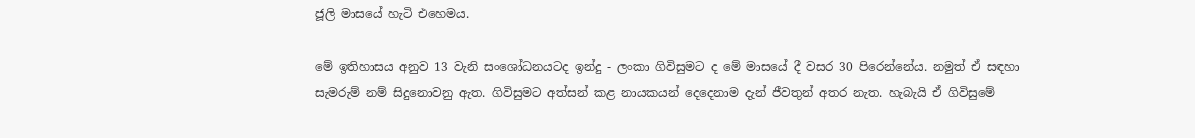ජූලි මාසයේ හැටි එහෙමය.

මේ ඉතිහාසය අනුව 13 වැනි සංශෝධනයටද ඉන්දු - ලංකා ගිවිසුමට ද මේ මාසයේ දී වසර 30 පිරෙන්නේය. නමුත් ඒ සඳහා සැමරුම් නම් සිදුනොවනු ඇත. ගිවිසුමට අත්සන් කළ නායකයන් දෙදෙනාම දැන් ජීවතුන් අතර නැත. හැබැයි ඒ ගිවිසුමේ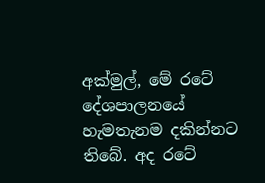අක්මුල්, මේ රටේ දේශපාලනයේ හැමතැනම දකින්නට තිබේ. අද රටේ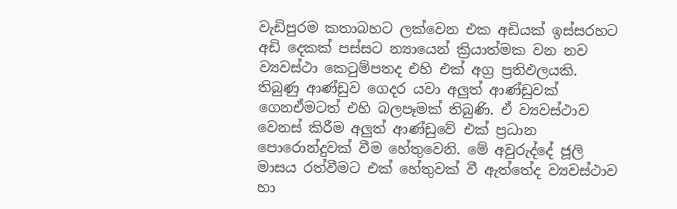වැඩිපුරම කතාබහට ලක්වෙන එක අඩියක් ඉස්සරහට අඩි දෙකක් පස්සට න්‍යායෙන් ක්‍රියාත්මක වන නව ව්‍යවස්ථා කෙටුම්පතද එහි එක් අග්‍ර ප්‍රතිඵලයකි. තිබුණු ආණ්ඩුව ගෙදර යවා අලුත් ආණ්ඩුවක් ගෙනඒමටත් එහි බලපෑමක් තිබුණි. ඒ ව්‍යවස්ථාව වෙනස් කිරීම අලුත් ආණ්ඩුවේ එක් ප්‍රධාන පොරොන්දුවක් වීම හේතුවෙනි. මේ අවුරුද්දේ ජූලි මාසය රත්වීමට එක් හේතුවක් වී ඇත්තේද ව්‍යවස්ථාව හා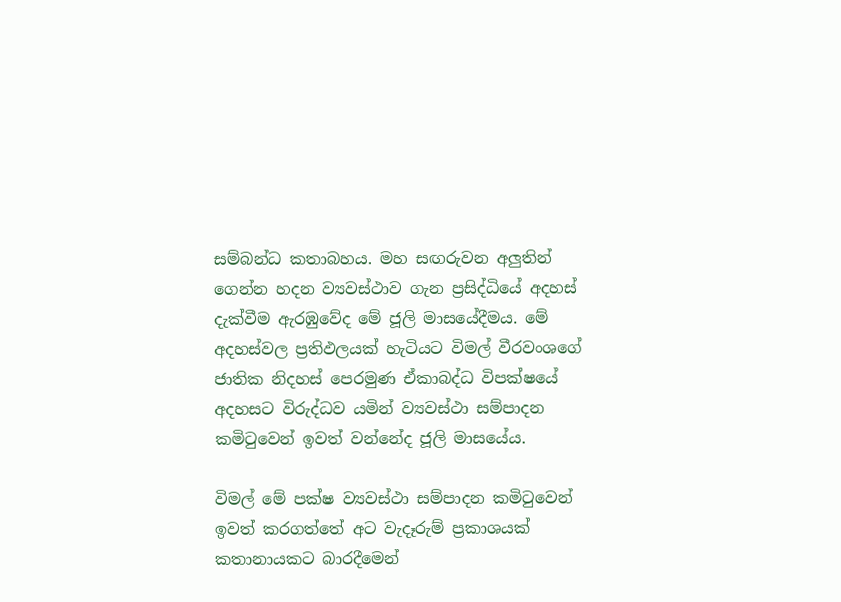සම්බන්ධ කතාබහය. මහ සඟරුවන අලුතින් ගෙන්න හදන ව්‍යවස්ථාව ගැන ප්‍රසිද්ධියේ අදහස් දැක්වීම ඇරඹුවේද මේ ජූලි මාසයේදීමය. මේ අදහස්වල ප්‍රතිඵලයක් හැටියට විමල් වීරවංශගේ ජාතික නිදහස් පෙරමුණ ඒකාබද්ධ විපක්ෂයේ අදහසට විරුද්ධව යමින් ව්‍යවස්ථා සම්පාදන කමිටුවෙන් ඉවත් වන්නේද ජූලි මාසයේය.

විමල් මේ පක්ෂ ව්‍යවස්ථා සම්පාදන කමිටුවෙන් ඉවත් කරගත්තේ අට වැදෑරුම් ප්‍රකාශයක් කතානායකට බාරදීමෙන්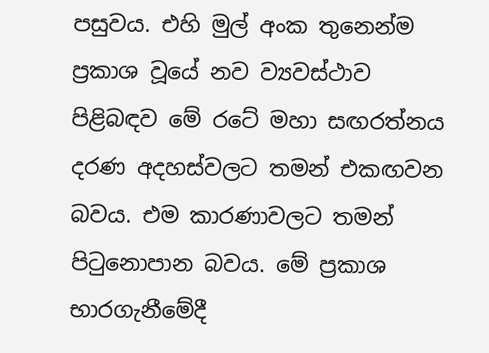පසුවය. එහි මුල් අංක තුනෙන්ම ප්‍රකාශ වූයේ නව ව්‍යවස්ථාව පිළිබඳව මේ රටේ මහා සඟරත්නය දරණ අදහස්වලට තමන් එකඟවන බවය. එම කාරණාවලට තමන් පිටුනොපාන බවය. මේ ප්‍රකාශ භාරගැනීමේදී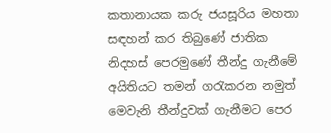කතානායක කරු ජයසූරිය මහතා සඳහන් කර තිබුණේ ජාතික නිදහස් පෙරමුණේ තීන්දු ගැනීමේ අයිතියට තමන් ගරැකරන නමුත් මෙවැනි තීන්දුවක් ගැනීමට පෙර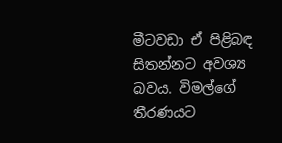මීටවඩා ඒ පිළිබඳ සිතන්නට අවශ්‍ය බවය. විමල්ගේ තීරණයට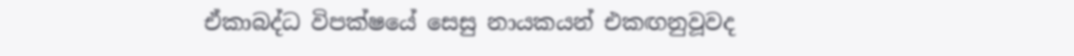ඒකාබද්ධ විපක්ෂයේ සෙසු නායකයන් එකඟනුවූවද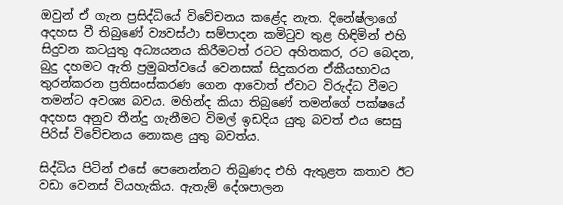ඔවුන් ඒ ගැන ප්‍රසිද්ධියේ විවේචනය කළේද නැත. දිනේෂ්ලාගේ අදහස වී තිබුණේ ව්‍යවස්ථා සම්පාදන කමිටුව තුළ හිඳිමින් එහි සිදුවන කටයුතු අධ්‍යයනය කිරීමටත් රටට අහිතකර, රට බෙදන, බුදු දහමට ඇති ප්‍රමුඛත්වයේ වෙනසක් සිදුකරන ඒකීයභාවය තුරන්කරන ප්‍රතිසංස්කරණ ගෙන ආවොත් ඒවාට විරුද්ධ වීමට තමන්ට අවශ්‍ය බවය. මහින්ද කියා තිබුණේ තමන්ගේ පක්ෂයේ අදහස අනුව තීන්දු ගැනීමට විමල් ඉඩදිය යුතු බවත් එය සෙසු පිරිස් විවේචනය නොකළ යුතු බවත්ය.

සිද්ධිය පිටින් එසේ පෙනෙන්නට තිබුණද එහි ඇතුළත කතාව ඊට වඩා වෙනස් වියහැකිය. ඇතැම් දේශපාලන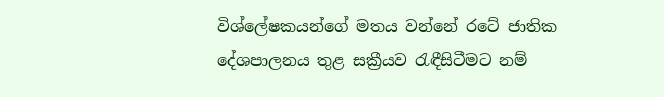විශ්ලේෂකයන්ගේ මතය වන්නේ රටේ ජාතික දේශපාලනය තුළ සක්‍රීයව රැඳීසිටීමට නම්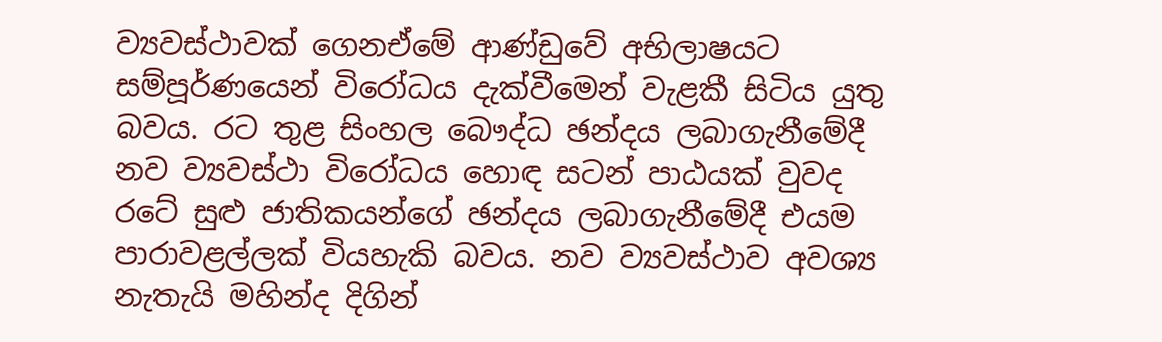ව්‍යවස්ථාවක් ගෙනඒමේ ආණ්ඩුවේ අභිලාෂයට සම්පූර්ණයෙන් විරෝධය දැක්වීමෙන් වැළකී සිටිය යුතු බවය. රට තුළ සිංහල බෞද්ධ ඡන්දය ලබාගැනීමේදී නව ව්‍යවස්ථා විරෝධය හොඳ සටන් පාඨයක් වුවද රටේ සුළු ජාතිකයන්ගේ ඡන්දය ලබාගැනීමේදී එයම පාරාවළල්ලක් වියහැකි බවය. නව ව්‍යවස්ථාව අවශ්‍ය නැතැයි මහින්ද දිගින්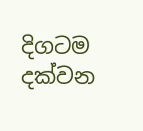දිගටම දක්වන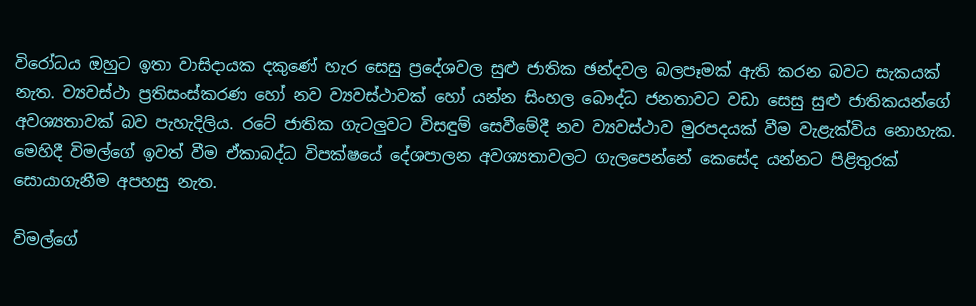විරෝධය ඔහුට ඉතා වාසිදායක දකුණේ හැර සෙසු ප්‍රදේශවල සුළු ජාතික ඡන්දවල බලපෑමක් ඇති කරන බවට සැකයක් නැත. ව්‍යවස්ථා ප්‍රතිසංස්කරණ හෝ නව ව්‍යවස්ථාවක් හෝ යන්න සිංහල බෞද්ධ ජනතාවට වඩා සෙසු සුළු ජාතිකයන්ගේ අවශ්‍යතාවක් බව පැහැදිලිය. රටේ ජාතික ගැටලුවට විසඳුම් සෙවීමේදී නව ව්‍යවස්ථාව මුරපදයක් වීම වැළැක්විය නොහැක. මෙහිදී විමල්ගේ ඉවත් වීම ඒකාබද්ධ විපක්ෂයේ දේශපාලන අවශ්‍යතාවලට ගැලපෙන්නේ කෙසේද යන්නට පිළිතුරක් සොයාගැනීම අපහසු නැත.

විමල්ගේ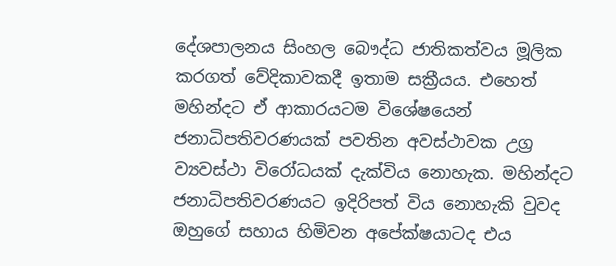දේශපාලනය සිංහල බෞද්ධ ජාතිකත්වය මූලික කරගත් වේදිකාවකදී ඉතාම සක්‍රීයය. එහෙත් මහින්දට ඒ ආකාරයටම විශේෂයෙන් ජනාධිපතිවරණයක් පවතින අවස්ථාවක උග්‍ර ව්‍යවස්ථා විරෝධයක් දැක්විය නොහැක. මහින්දට ජනාධිපතිවරණයට ඉදිරිපත් විය නොහැකි වුවද ඔහුගේ සහාය හිමිවන අපේක්ෂයාටද එය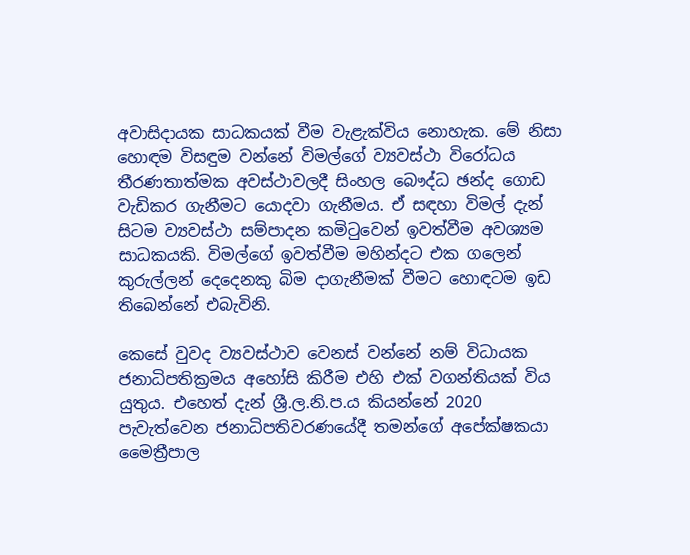අවාසිදායක සාධකයක් වීම වැළැක්විය නොහැක. මේ නිසා හොඳම විසඳුම වන්නේ විමල්ගේ ව්‍යවස්ථා විරෝධය තීරණතාත්මක අවස්ථාවලදී සිංහල බෞද්ධ ඡන්ද ගොඩ වැඩිකර ගැනීමට යොදවා ගැනීමය. ඒ සඳහා විමල් දැන් සිටම ව්‍යවස්ථා සම්පාදන කමිටුවෙන් ඉවත්වීම අවශ්‍යම සාධකයකි. විමල්ගේ ඉවත්වීම මහින්දට එක ගලෙන් කුරුල්ලන් දෙදෙනකු බිම දාගැනීමක් වීමට හොඳටම ඉඩ තිබෙන්නේ එබැවිනි.

කෙසේ වුවද ව්‍යවස්ථාව වෙනස් වන්නේ නම් විධායක ජනාධිපතික්‍රමය අහෝසි කිරීම එහි එක් වගන්තියක් විය යුතුය. එහෙත් දැන් ශ්‍රී.ල.නි.ප.ය කියන්නේ 2020 පැවැත්වෙන ජනාධිපතිවරණයේදී තමන්ගේ අපේක්ෂකයා මෛත්‍රීපාල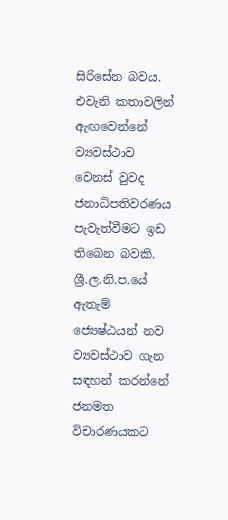සිරිසේන බවය. එවැනි කතාවලින් ඇඟවෙන්නේ ව්‍යවස්ථාව වෙනස් වුවද ජනාධිපතිවරණය පැවැත්වීමට ඉඩ තිබෙන බවකි. ශ්‍රී.ල.නි.ප.යේ ඇතැම් ජ්‍යෙෂ්ඨයන් නව ව්‍යවස්ථාව ගැන සඳහන් කරන්නේ ජනමත විචාරණයකට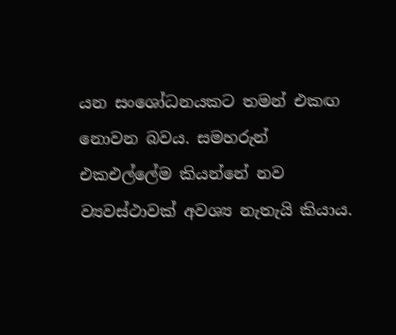යන සංශෝධනයකට තමන් එකඟ නොවන බවය. සමහරුන් එකඑල්ලේම කියන්නේ නව ව්‍යවස්ථාවක් අවශ්‍ය නැතැයි කියාය.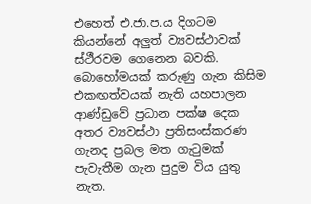එහෙත් එ.ජා.ප.ය දිගටම කියන්නේ අලුත් ව්‍යවස්ථාවක් ස්ථීරවම ගෙනෙන බවකි. බොහෝමයක් කරුණු ගැන කිසිම එකඟත්වයක් නැති යහපාලන ආණ්ඩුවේ ප්‍රධාන පක්ෂ දෙක අතර ව්‍යවස්ථා ප්‍රතිසංස්කරණ ගැනද ප්‍රබල මත ගැටුමක් පැවැතීම ගැන පුදුම විය යුතු නැත.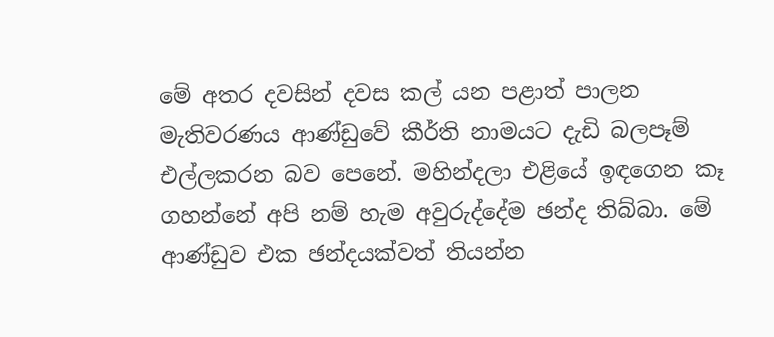මේ අතර දවසින් දවස කල් යන පළාත් පාලන මැතිවරණය ආණ්ඩුවේ කීර්ති නාමයට දැඩි බලපෑම් එල්ලකරන බව පෙනේ. මහින්දලා එළියේ ඉඳගෙන කෑ ගහන්නේ අපි නම් හැම අවුරුද්දේම ඡන්ද තිබ්බා. මේ ආණ්ඩුව එක ඡන්දයක්වත් තියන්න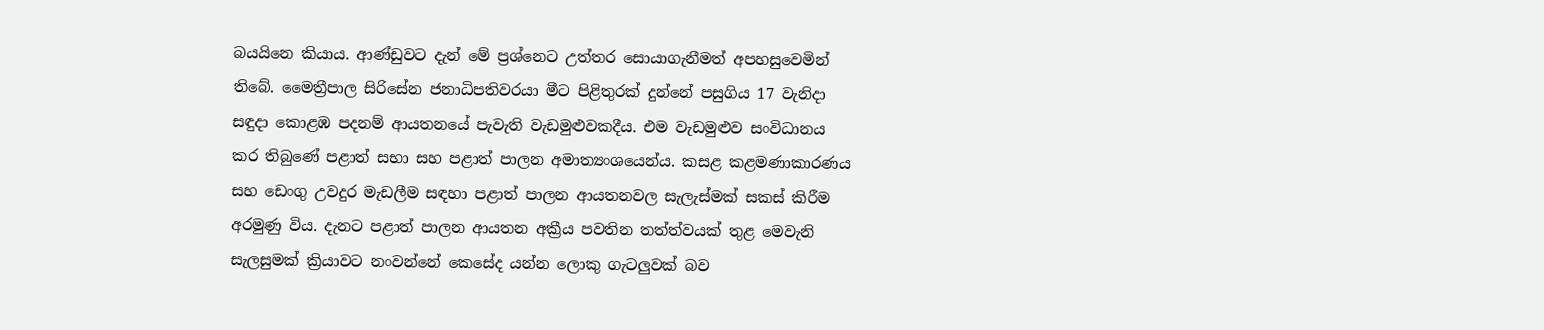බයයිනෙ කියාය. ආණ්ඩුවට දැන් මේ ප්‍රශ්නෙට උත්තර සොයාගැනීමත් අපහසුවෙමින් තිබේ. මෛත්‍රීපාල සිරිසේන ජනාධිපතිවරයා මීට පිළිතුරක් දුන්නේ පසුගිය 17 වැනිදා සඳුදා කොළඹ පදනම් ආයතනයේ පැවැති වැඩමුළුවකදීය. එම වැඩමුළුව සංවිධානය කර තිබුණේ පළාත් සභා සහ පළාත් පාලන අමාත්‍යංශයෙන්ය. කසළ කළමණාකාරණය සහ ඩෙංගු උවදුර මැඩලීම සඳහා පළාත් පාලන ආයතනවල සැලැස්මක් සකස් කිරීම අරමුණු විය. දැනට පළාත් පාලන ආයතන අක්‍රීය පවතින තත්ත්වයක් තුළ මෙවැනි සැලසුමක් ක්‍රියාවට නංවන්නේ කෙසේද යන්න ලොකු ගැටලුවක් බව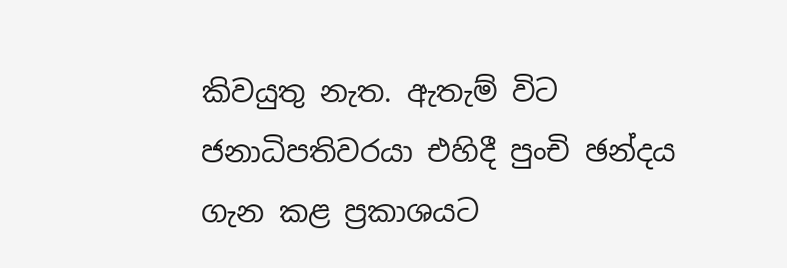කිවයුතු නැත. ඇතැම් විට ජනාධිපතිවරයා එහිදී පුංචි ඡන්දය ගැන කළ ප්‍රකාශයට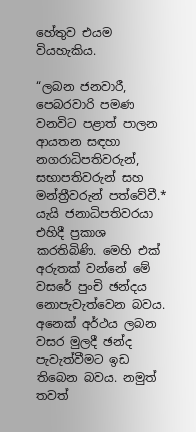හේතුව එයම වියහැකිය.

“ලබන ජනවාරී, පෙබරවාරි පමණ වනවිට පළාත් පාලන ආයතන සඳහා නගරාධිපතිවරුන්, සභාපතිවරුන් සහ මන්ත්‍රීවරුන් පත්වේවී.* යැයි ජනාධිපතිවරයා එහිදී ප්‍රකාශ කරතිබිණි. මෙහි එක් අරුතක් වන්නේ මේ වසරේ පුංචි ඡන්දය නොපැවැත්වෙන බවය. අනෙක් අර්ථය ලබන වසර මුලදී ඡන්ද පැවැත්වීමට ඉඩ තිබෙන බවය. නමුත් තවත්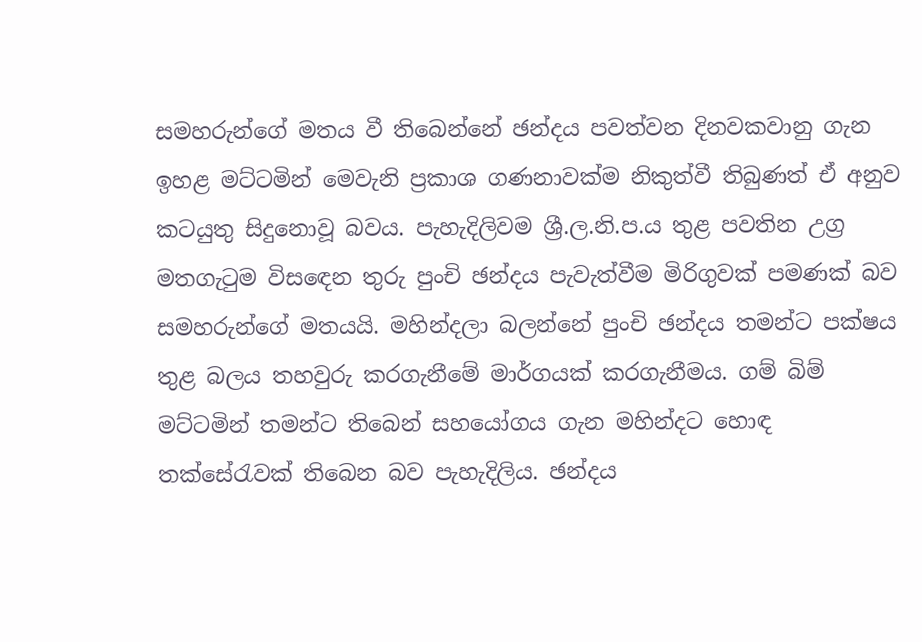සමහරුන්ගේ මතය වී තිබෙන්නේ ඡන්දය පවත්වන දිනවකවානු ගැන ඉහළ මට්ටමින් මෙවැනි ප්‍රකාශ ගණනාවක්ම නිකුත්වී තිබුණත් ඒ අනුව කටයුතු සිදුනොවූ බවය. පැහැදිලිවම ශ්‍රී.ල.නි.ප.ය තුළ පවතින උග්‍ර මතගැටුම විසඳෙන තුරු පුංචි ඡන්දය පැවැත්වීම මිරිගුවක් පමණක් බව සමහරුන්ගේ මතයයි. මහින්දලා බලන්නේ පුංචි ඡන්දය තමන්ට පක්ෂය තුළ බලය තහවුරු කරගැනීමේ මාර්ගයක් කරගැනීමය. ගම් බිම් මට්ටමින් තමන්ට තිබෙන් සහයෝගය ගැන මහින්දට හොඳ තක්සේරැවක් තිබෙන බව පැහැදිලිය. ඡන්දය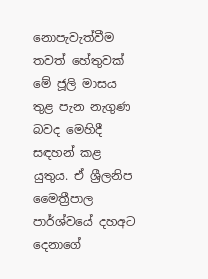නොපැවැත්වීම තවත් හේතුවක් මේ ජූලි මාසය තුළ පැන නැගුණ බවද මෙහිදී සඳහන් කළ යුතුය. ඒ ශ්‍රීලනිප මෛත්‍රීපාල පාර්ශ්වයේ දහඅට දෙනාගේ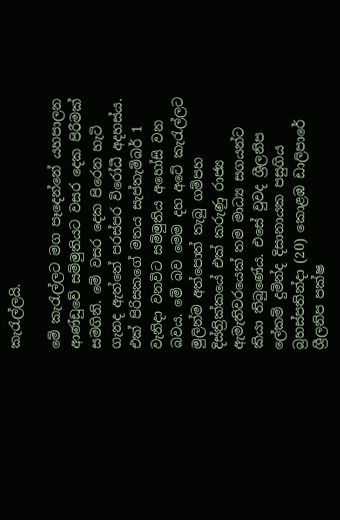කැරැල්ලයි.

මේ කැරැල්ලට මග පෑදෙන්නේ යහපාලන ආණ්ඩුවේ සම්මුතියට වසර දෙක පිරීමක් සමගිනි. මේ වසර දෙක පිරෙන හැටි ගැනද ඇත්තේ පරස්පර විරෝධී අදහස්ය. එක් පිරිසකගේ මතය සැප්තැම්බර් 1 වැනිදා වනවිට සම්මුතිය අහෝසි වන බවය. මේ බව මෙම දහ අටේ කැරැල්ලට මුලින්ම අත්පොත් තැබු ගම්පහ දිස්ත්‍රික්කයේ එක් කරුණු රාජ්‍ය ඇමැතිවරයෙක් තම මාධ්‍ය සගයන්ට කියා තිබුණේය. එසේ වුවද ශ්‍රීලනිප ලේකම් දුමින්ද දිසානායක පසුගිය බ්‍රහස්පතින්දා (20) කොළඹ ඩාලිපාරේ ශ්‍රීලනිප පක්ෂ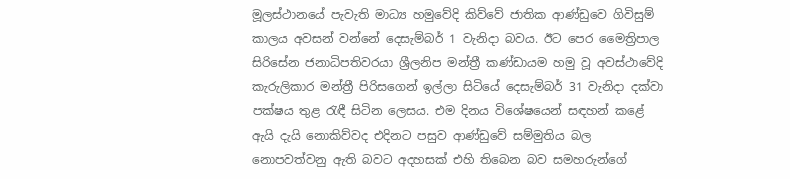මූලස්ථානයේ පැවැති මාධ්‍ය හමුවේදි කිව්වේ ජාතික ආණ්ඩුවෙ ගිවිසුම් කාලය අවසන් වන්නේ දෙසැම්බර් 1 වැනිදා බවය. ඊට පෙර මෛත්‍රිපාල සිරිසේන ජනාධිපතිවරයා ශ්‍රීලනිප මන්ත්‍රී කණ්ඩායම හමු වූ අවස්ථාවේදි කැරුලිකාර මන්ත්‍රී පිරිසගෙන් ඉල්ලා සිටියේ දෙසැම්බර් 31 වැනිදා දක්වා පක්ෂය තුළ රැඳී සිටින ලෙසය. එම දිනය විශේෂයෙන් සඳහන් කළේ ඇයි දැයි නොකිව්වද එදිනට පසුව ආණ්ඩුවේ සම්මුතිය බල නොපවත්වනු ඇති බවට අදහසක් එහි තිබෙන බව සමහරුන්ගේ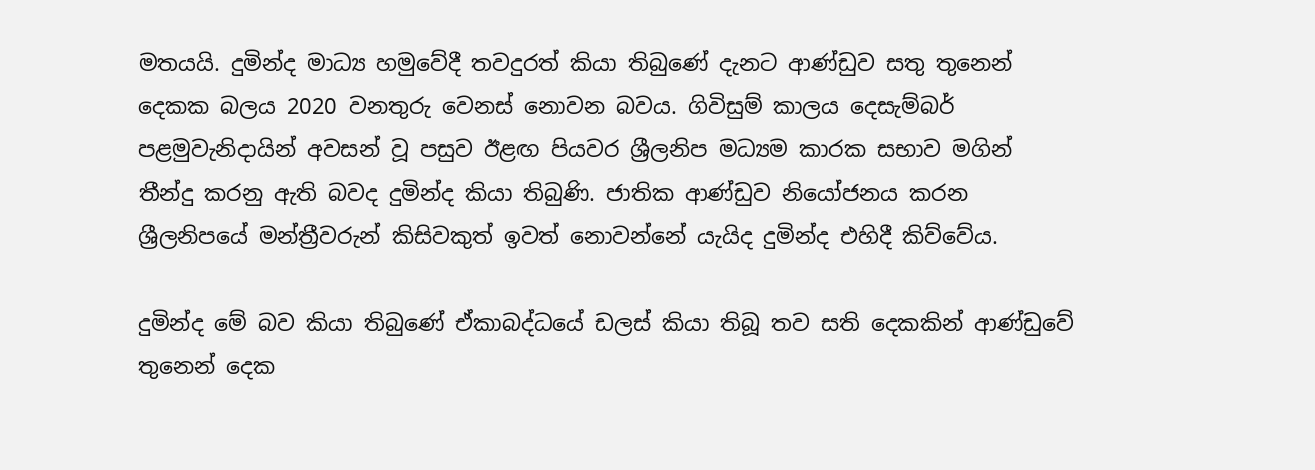මතයයි. දුමින්ද මාධ්‍ය හමුවේදී තවදුරත් කියා තිබුණේ දැනට ආණ්ඩුව සතු තුනෙන් දෙකක බලය 2020 වනතුරු වෙනස් නොවන බවය. ගිවිසුම් කාලය දෙසැම්බර් පළමුවැනිදායින් අවසන් වූ පසුව ඊළඟ පියවර ශ්‍රීලනිප මධ්‍යම කාරක සභාව මගින් තීන්දු කරනු ඇති බවද දුමින්ද කියා තිබුණි. ජාතික ආණ්ඩුව නියෝජනය කරන ශ්‍රීලනිපයේ මන්ත්‍රීවරුන් කිසිවකුත් ඉවත් නොවන්නේ යැයිද දුමින්ද එහිදී කිව්වේය.

දුමින්ද මේ බව කියා තිබුණේ ඒකාබද්ධයේ ඩලස් කියා තිබූ තව සති දෙකකින් ආණ්ඩුවේ තුනෙන් දෙක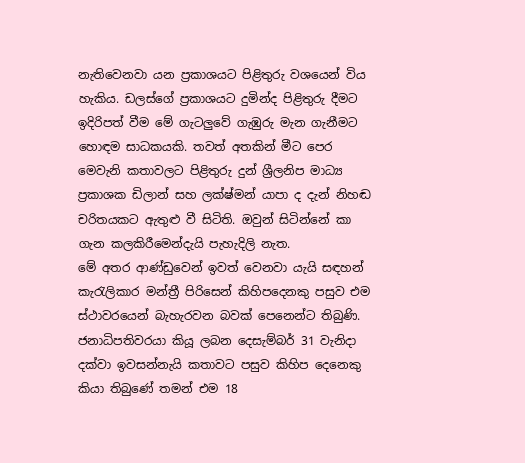නැතිවෙනවා යන ප්‍රකාශයට පිළිතුරු වශයෙන් විය හැකිය. ඩලස්ගේ ප්‍රකාශයට දුමින්ද පිළිතුරු දීමට ඉදිරිපත් වීම මේ ගැටලුවේ ගැඹුරු මැන ගැනීමට හොඳම සාධකයකි. තවත් අතකින් මීට පෙර මෙවැනි කතාවලට පිළිතුරු දුන් ශ්‍රීලනිප මාධ්‍ය ප්‍රකාශක ඩිලාන් සහ ලක්ෂ්මන් යාපා ද දැන් නිහඬ චරිතයකට ඇතුළු වී සිටිති. ඔවුන් සිටින්නේ කා ගැන කලකිරීමෙන්දැයි පැහැදිලි නැත.
මේ අතර ආණ්ඩුවෙන් ඉවත් වෙනවා යැයි සඳහන් කැරැලිකාර මන්ත්‍රී පිරිසෙන් කිහිපදෙනකු පසුව එම ස්ථාවරයෙන් බැහැරවන බවක් පෙනෙන්ට තිබුණි. ජනාධිපතිවරයා කියූ ලබන දෙසැම්බර් 31 වැනිදා දක්වා ඉවසන්නැයි කතාවට පසුව කිහිප දෙනෙකු කියා තිබුණේ තමන් එම 18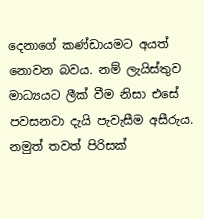දෙනාගේ කණ්ඩායමට අයත් නොවන බවය. නම් ලැයිස්තුව මාධ්‍යයට ලීක් වීම නිසා එසේ පවසනවා දැයි පැවැසීම අසීරුය. නමුත් තවත් පිරිසක්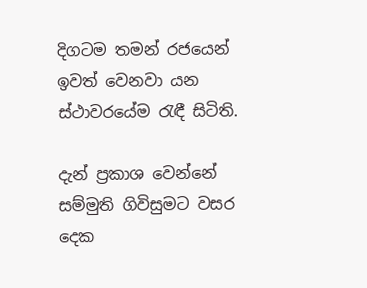දිගටම තමන් රජයෙන් ඉවත් වෙනවා යන ස්ථාවරයේම රැඳී සිටිති.

දැන් ප්‍රකාශ වෙන්නේ සම්මුති ගිවිසුමට වසර දෙක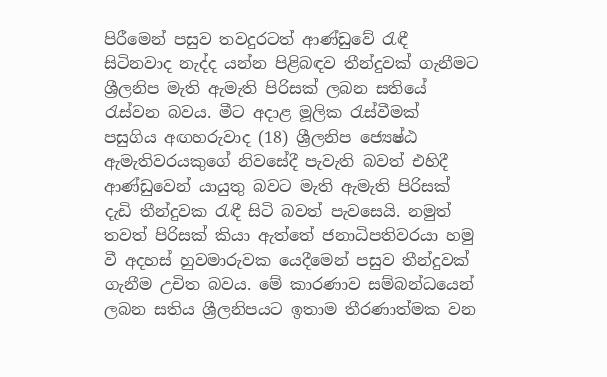පිරීමෙන් පසුව තවදුරටත් ආණ්ඩුවේ රැඳී සිටිනවාද නැද්ද යන්න පිළිබඳව තීන්දුවක් ගැනීමට ශ්‍රීලනිප මැති ඇමැති පිරිසක් ලබන සතියේ රැස්වන බවය. මීට අදාළ මූලික රැස්වීමක් පසුගිය අඟහරුවාද (18) ශ්‍රීලනිප ජ්‍යෙෂ්ඨ ඇමැතිවරයකුගේ නිවසේදී පැවැති බවත් එහිදී ආණ්ඩුවෙන් යායුතු බවට මැති ඇමැති පිරිසක් දැඩි තීන්දුවක රැඳී සිටි බවත් පැවසෙයි. නමුත් තවත් පිරිසක් කියා ඇත්තේ ජනාධිපතිවරයා හමු වී අදහස් හුවමාරුවක යෙදීමෙන් පසුව තීන්දුවක් ගැනීම උචිත බවය. මේ කාරණාව සම්බන්ධයෙන් ලබන සතිය ශ්‍රීලනිපයට ඉතාම තීරණාත්මක වන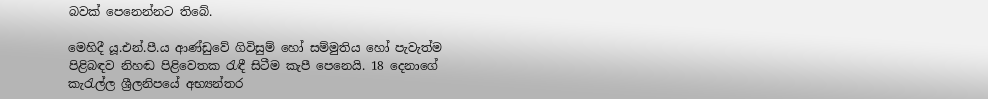බවක් පෙනෙන්නට තිබේ.

මෙහිදී යූ.එන්.පී.ය ආණ්ඩුවේ ගිවිසුම් හෝ සම්මුතිය හෝ පැවැත්ම පිළිබඳව නිහඬ පිළිවෙතක රැඳී සිටීම කැපී පෙනෙයි. 18 දෙනාගේ කැරැල්ල ශ්‍රීලනිපයේ අභ්‍යන්තර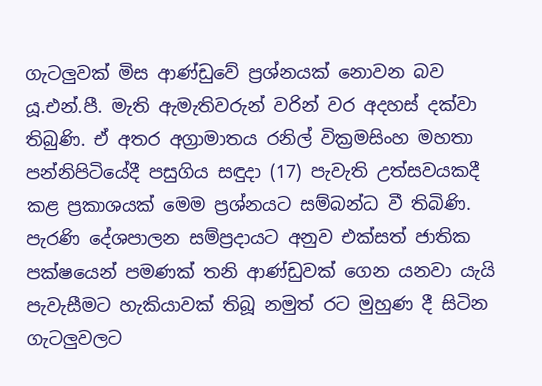ගැටලුවක් මිස ආණ්ඩුවේ ප්‍රශ්නයක් නොවන බව යූ.එන්.පී. මැති ඇමැතිවරුන් වරින් වර අදහස් දක්වා තිබුණි. ඒ අතර අග්‍රාමාතය රනිල් වික්‍රමසිංහ මහතා පන්නිපිටියේදී පසුගිය සඳුදා (17) පැවැති උත්සවයකදී කළ ප්‍රකාශයක් මෙම ප්‍රශ්නයට සම්බන්ධ වී තිබිණි. පැරණි දේශපාලන සම්ප්‍රදායට අනුව එක්සත් ජාතික පක්ෂයෙන් පමණක් තනි ආණ්ඩුවක් ගෙන යනවා යැයි පැවැසීමට හැකියාවක් තිබූ නමුත් රට මුහුණ දී සිටින ගැටලුවලට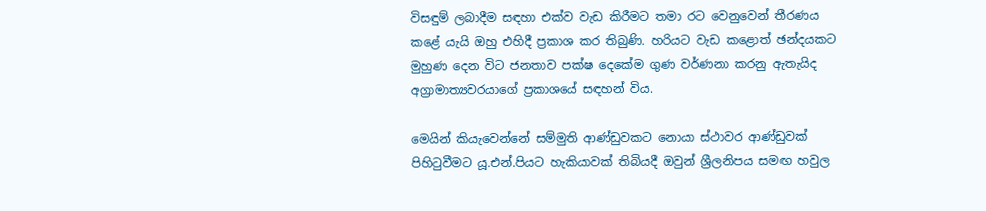විසඳුම් ලබාදීම සඳහා එක්ව වැඩ කිරීමට තමා රට වෙනුවෙන් තීරණය කළේ යැයි ඔහු එහිදී ප්‍රකාශ කර තිබුණි. හරියට වැඩ කළොත් ඡන්දයකට මුහුණ දෙන විට ජනතාව පක්ෂ දෙකේම ගුණ වර්ණනා කරනු ඇතැයිද අග්‍රාමාත්‍යවරයාගේ ප්‍රකාශයේ සඳහන් විය.

මෙයින් කියැවෙන්නේ සම්මුති ආණ්ඩුවකට නොයා ස්ථාවර ආණ්ඩුවක් පිහිටුවීමට යූ.එන්.පියට හැකියාවක් තිබියදී ඔවුන් ශ්‍රීලනිපය සමඟ හවුල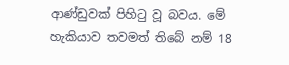ආණ්ඩුවක් පිහිටු වූ බවය. මේ හැකියාව තවමත් තිබේ නම් 18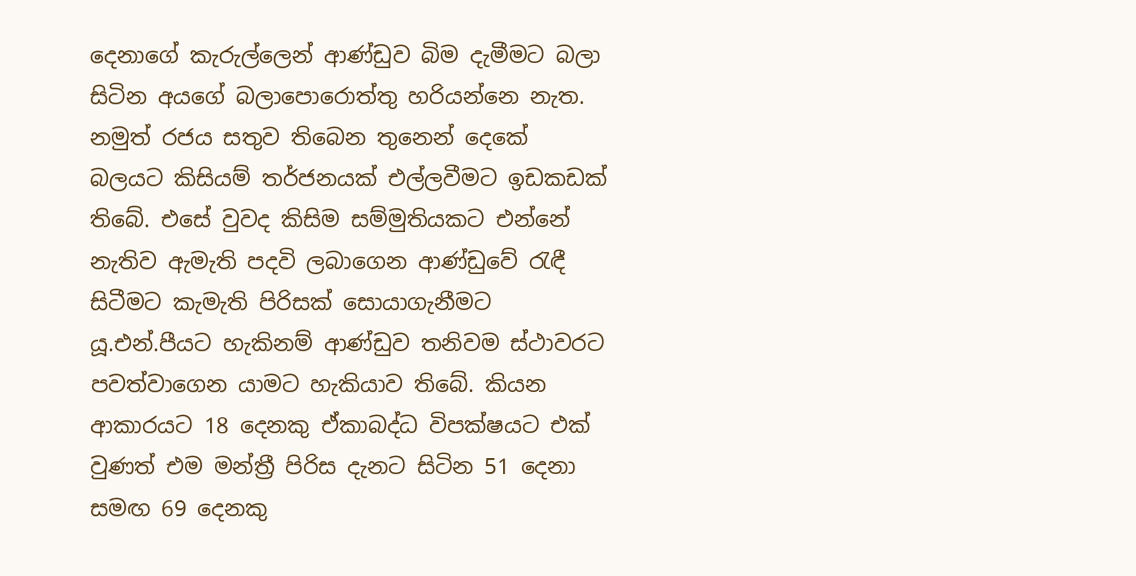දෙනාගේ කැරුල්ලෙන් ආණ්ඩුව බිම දැමීමට බලා සිටින අයගේ බලාපොරොත්තු හරියන්නෙ නැත. නමුත් රජය සතුව තිබෙන තුනෙන් දෙකේ බලයට කිසියම් තර්ජනයක් එල්ලවීමට ඉඩකඩක් තිබේ. එසේ වුවද කිසිම සම්මුතියකට එන්නේ නැතිව ඇමැති පදවි ලබාගෙන ආණ්ඩුවේ රැඳී සිටීමට කැමැති පිරිසක් සොයාගැනීමට යූ.එන්.පීයට හැකිනම් ආණ්ඩුව තනිවම ස්ථාවරට පවත්වාගෙන යාමට හැකියාව තිබේ. කියන ආකාරයට 18 දෙනකු ඒකාබද්ධ විපක්ෂයට එක් වුණත් එම මන්ත්‍රී පිරිස දැනට සිටින 51 දෙනා සමඟ 69 දෙනකු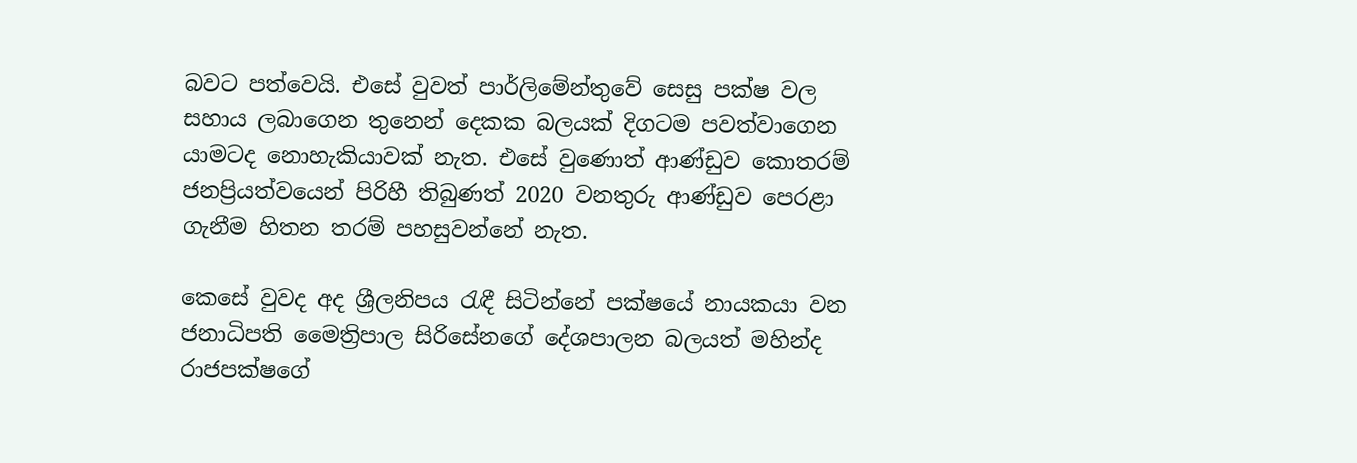බවට පත්වෙයි. එසේ වුවත් පාර්ලිමේන්තුවේ සෙසු පක්ෂ වල සහාය ලබාගෙන තුනෙන් දෙකක බලයක් දිගටම පවත්වාගෙන යාමටද නොහැකියාවක් නැත. එසේ වුණොත් ආණ්ඩුව කොතරම් ජනප්‍රියත්වයෙන් පිරිහී තිබුණත් 2020 වනතුරු ආණ්ඩුව පෙරළා ගැනීම හිතන තරම් පහසුවන්නේ නැත.

කෙසේ වුවද අද ශ්‍රීලනිපය රැඳී සිටින්නේ පක්ෂයේ නායකයා වන ජනාධිපති මෛත්‍රිපාල සිරිසේනගේ දේශපාලන බලයත් මහින්ද රාජපක්ෂගේ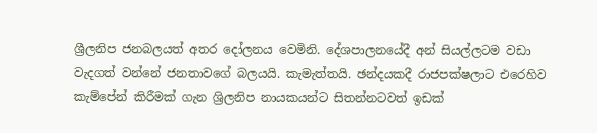ශ්‍රීලනිප ජනබලයත් අතර දෝලනය වෙමිනි. දේශපාලනයේදී අන් සියල්ලටම වඩා වැදගත් වන්නේ ජනතාවගේ බලයයි. කැමැත්තයි. ඡන්දයකදී රාජපක්ෂලාට එරෙහිව කැම්පේන් කිරීමක් ගැන ශ්‍රිලනිප නායකයන්ට සිතන්නටවත් ඉඩක්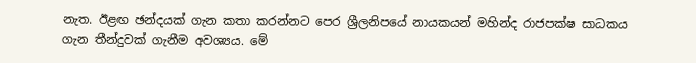නැත. ඊළඟ ඡන්දයක් ගැන කතා කරන්නට පෙර ශ්‍රීලනිපයේ නායකයන් මහින්ද රාජපක්ෂ සාධකය ගැන තීන්දුවක් ගැනීම අවශ්‍යය. මේ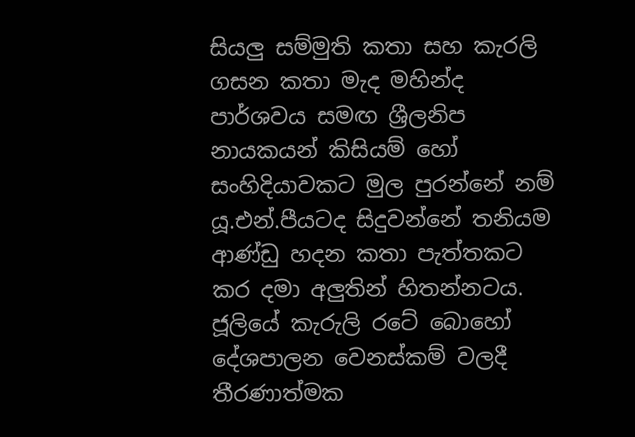සියලු සම්මුති කතා සහ කැරලි ගසන කතා මැද මහින්ද පාර්ශවය සමඟ ශ්‍රීලනිප නායකයන් කිසියම් හෝ සංහිදියාවකට මුල පුරන්නේ නම් යූ.එන්.පීයටද සිදුවන්නේ තනියම ආණ්ඩු හදන කතා පැත්තකට කර දමා අලුතින් හිතන්නටය. ජූලියේ කැරුලි රටේ බොහෝ දේශපාලන වෙනස්කම් වලදී තීරණාත්මක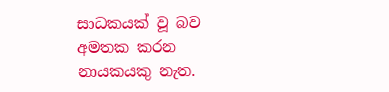සාධකයක් වූ බව අමතක කරන නායකයකු නැත.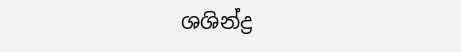ශශින්ද්‍ර